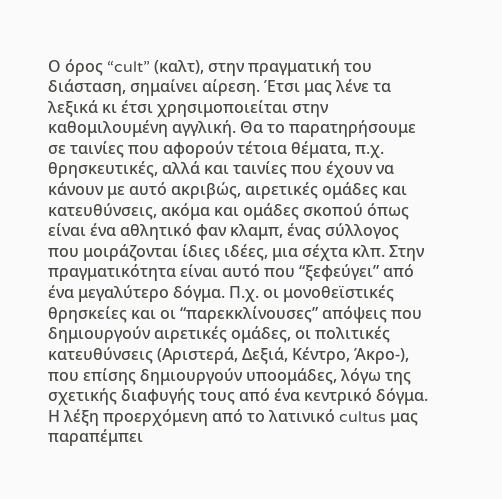Ο όρος “cult” (καλτ), στην πραγματική του διάσταση, σημαίνει αίρεση. Έτσι μας λένε τα λεξικά κι έτσι χρησιμοποιείται στην καθομιλουμένη αγγλική. Θα το παρατηρήσουμε σε ταινίες που αφορούν τέτοια θέματα, π.χ. θρησκευτικές, αλλά και ταινίες που έχουν να κάνουν με αυτό ακριβώς, αιρετικές ομάδες και κατευθύνσεις, ακόμα και ομάδες σκοπού όπως είναι ένα αθλητικό φαν κλαμπ, ένας σύλλογος που μοιράζονται ίδιες ιδέες, μια σέχτα κλπ. Στην πραγματικότητα είναι αυτό που “ξεφεύγει” από ένα μεγαλύτερο δόγμα. Π.χ. οι μονοθεϊστικές θρησκείες και οι “παρεκκλίνουσες” απόψεις που δημιουργούν αιρετικές ομάδες, οι πολιτικές κατευθύνσεις (Αριστερά, Δεξιά, Κέντρο, Άκρο-), που επίσης δημιουργούν υποομάδες, λόγω της σχετικής διαφυγής τους από ένα κεντρικό δόγμα.
Η λέξη προερχόμενη από το λατινικό cultus μας παραπέμπει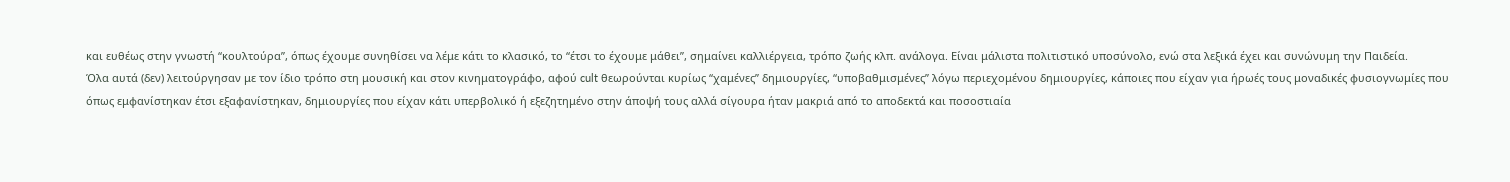και ευθέως στην γνωστή “κουλτούρα”, όπως έχουμε συνηθίσει να λέμε κάτι το κλασικό, το “έτσι το έχουμε μάθει”, σημαίνει καλλιέργεια, τρόπο ζωής κλπ. ανάλογα. Είναι μάλιστα πολιτιστικό υποσύνολο, ενώ στα λεξικά έχει και συνώνυμη την Παιδεία.
Όλα αυτά (δεν) λειτούργησαν με τον ίδιο τρόπο στη μουσική και στον κινηματογράφο, αφού cult θεωρούνται κυρίως “χαμένες” δημιουργίες, “υποβαθμισμένες” λόγω περιεχομένου δημιουργίες, κάποιες που είχαν για ήρωές τους μοναδικές φυσιογνωμίες που όπως εμφανίστηκαν έτσι εξαφανίστηκαν, δημιουργίες που είχαν κάτι υπερβολικό ή εξεζητημένο στην άποψή τους αλλά σίγουρα ήταν μακριά από το αποδεκτά και ποσοστιαία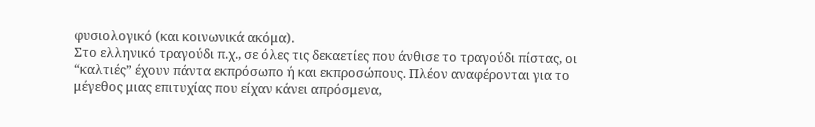φυσιολογικό (και κοινωνικά ακόμα).
Στο ελληνικό τραγούδι π.χ., σε όλες τις δεκαετίες που άνθισε το τραγούδι πίστας, οι “καλτιές” έχουν πάντα εκπρόσωπο ή και εκπροσώπους. Πλέον αναφέρονται για το μέγεθος μιας επιτυχίας που είχαν κάνει απρόσμενα,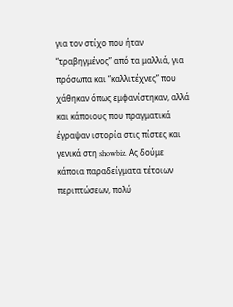για τον στίχο που ήταν “τραβηγμένος” από τα μαλλιά, για πρόσωπα και “καλλιτέχνες” που χάθηκαν όπως εμφανίστηκαν, αλλά και κάποιους που πραγματικά έγραψαν ιστορία στις πίστες και γενικά στη showbiz. Ας δούμε κάποια παραδείγματα τέτοιων περιπτώσεων, πολύ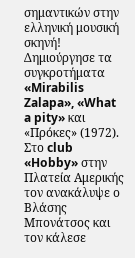σημαντικών στην ελληνική μουσική σκηνή!
Δημιούργησε τα συγκροτήματα «Mirabilis Zalapa», «What a pity» και «Πρόκες» (1972). Στο club «Hobby» στην Πλατεία Αμερικής τον ανακάλυψε ο Βλάσης Μπονάτσος και τον κάλεσε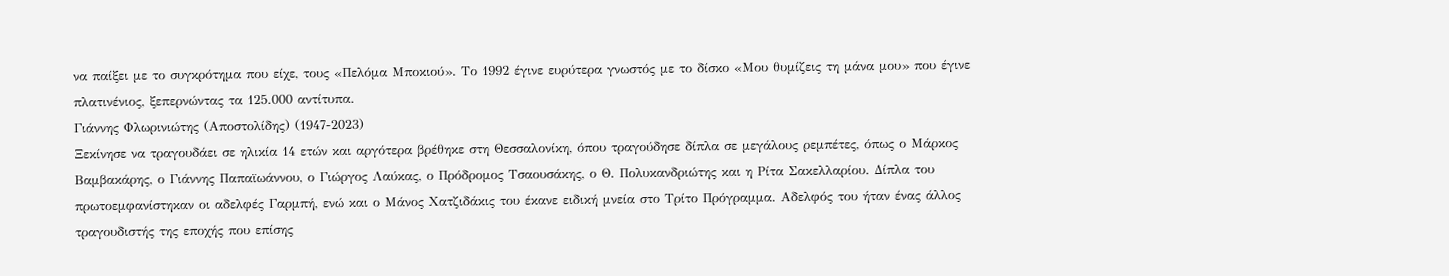να παίξει με το συγκρότημα που είχε, τους «Πελόμα Μποκιού». Το 1992 έγινε ευρύτερα γνωστός με το δίσκο «Μου θυμίζεις τη μάνα μου» που έγινε πλατινένιος, ξεπερνώντας τα 125.000 αντίτυπα.
Γιάννης Φλωρινιώτης (Αποστολίδης) (1947-2023)
Ξεκίνησε να τραγουδάει σε ηλικία 14 ετών και αργότερα βρέθηκε στη Θεσσαλονίκη, όπου τραγούδησε δίπλα σε μεγάλους ρεμπέτες, όπως ο Μάρκος Βαμβακάρης, ο Γιάννης Παπαϊωάννου, ο Γιώργος Λαύκας, ο Πρόδρομος Τσαουσάκης, ο Θ. Πολυκανδριώτης και η Ρίτα Σακελλαρίου. Δίπλα του πρωτοεμφανίστηκαν οι αδελφές Γαρμπή, ενώ και ο Μάνος Χατζιδάκις του έκανε ειδική μνεία στο Τρίτο Πρόγραμμα. Αδελφός του ήταν ένας άλλος τραγουδιστής της εποχής που επίσης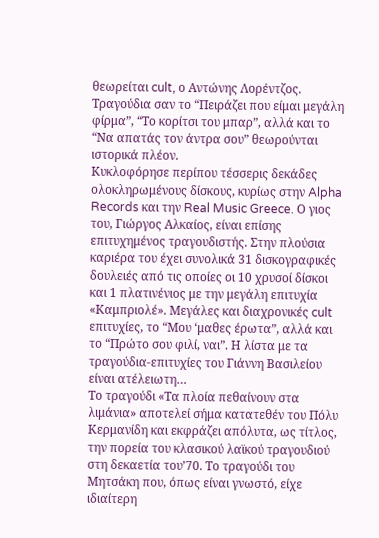θεωρείται cult, ο Αντώνης Λορέντζος. Τραγούδια σαν το “Πειράζει που είμαι μεγάλη φίρμα”, “Το κορίτσι του μπαρ”, αλλά και το “Να απατάς τον άντρα σου” θεωρούνται ιστορικά πλέον.
Κυκλοφόρησε περίπου τέσσερις δεκάδες ολοκληρωμένους δίσκους, κυρίως στην Alpha Records και την Real Music Greece. Ο γιος του, Γιώργος Αλκαίος, είναι επίσης επιτυχημένος τραγουδιστής. Στην πλούσια καριέρα του έχει συνολικά 31 δισκογραφικές δουλειές από τις οποίες οι 10 χρυσοί δίσκοι και 1 πλατινένιος με την μεγάλη επιτυχία «Καμπριολέ». Μεγάλες και διαχρονικές cult επιτυχίες, το “Μου ‘μαθες έρωτα”, αλλά και το “Πρώτο σου φιλί, ναι”. Η λίστα με τα τραγούδια-επιτυχίες του Γιάννη Βασιλείου είναι ατέλειωτη…
Το τραγούδι «Τα πλοία πεθαίνουν στα λιμάνια» αποτελεί σήμα κατατεθέν του Πόλυ Κερμανίδη και εκφράζει απόλυτα, ως τίτλος, την πορεία του κλασικού λαϊκού τραγουδιού στη δεκαετία του’70. Το τραγούδι του Μητσάκη που, όπως είναι γνωστό, είχε ιδιαίτερη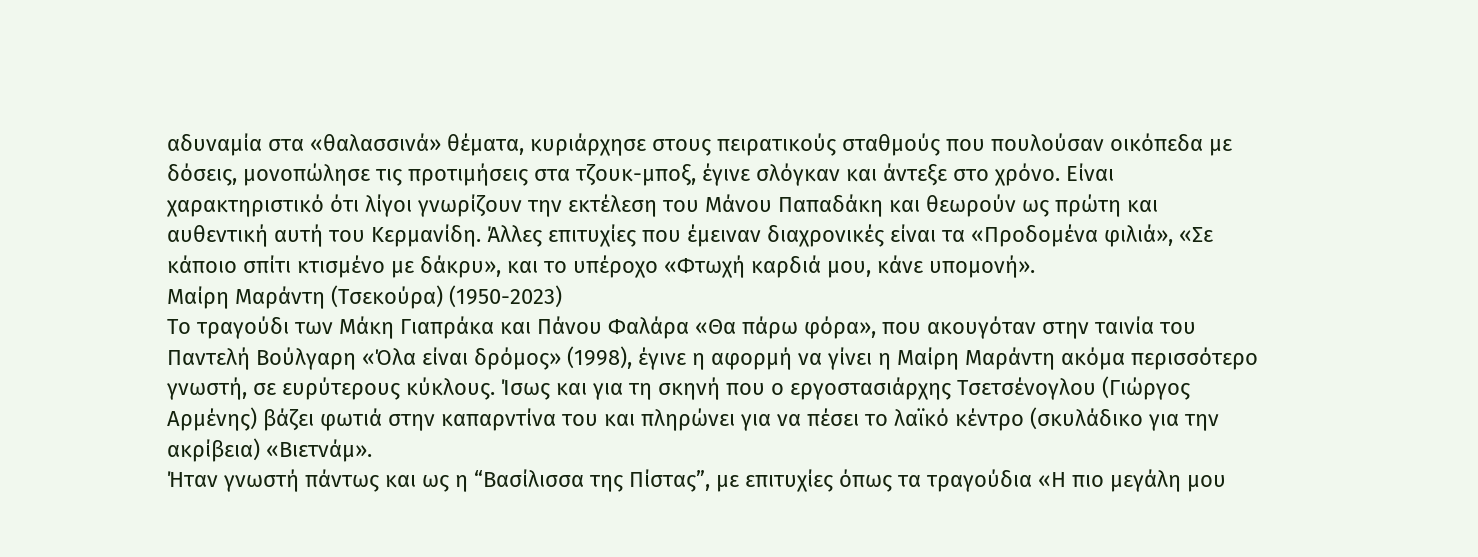αδυναμία στα «θαλασσινά» θέματα, κυριάρχησε στους πειρατικούς σταθμούς που πουλούσαν οικόπεδα με δόσεις, μονοπώλησε τις προτιμήσεις στα τζουκ-μποξ, έγινε σλόγκαν και άντεξε στο χρόνο. Είναι χαρακτηριστικό ότι λίγοι γνωρίζουν την εκτέλεση του Μάνου Παπαδάκη και θεωρούν ως πρώτη και αυθεντική αυτή του Κερμανίδη. Άλλες επιτυχίες που έμειναν διαχρονικές είναι τα «Προδομένα φιλιά», «Σε κάποιο σπίτι κτισμένο με δάκρυ», και το υπέροχο «Φτωχή καρδιά μου, κάνε υπομονή».
Μαίρη Μαράντη (Τσεκούρα) (1950-2023)
Το τραγούδι των Μάκη Γιαπράκα και Πάνου Φαλάρα «Θα πάρω φόρα», που ακουγόταν στην ταινία του Παντελή Βούλγαρη «Όλα είναι δρόμος» (1998), έγινε η αφορμή να γίνει η Μαίρη Μαράντη ακόμα περισσότερο γνωστή, σε ευρύτερους κύκλους. Ίσως και για τη σκηνή που ο εργοστασιάρχης Τσετσένογλου (Γιώργος Αρμένης) βάζει φωτιά στην καπαρντίνα του και πληρώνει για να πέσει το λαϊκό κέντρο (σκυλάδικο για την ακρίβεια) «Βιετνάμ».
Ήταν γνωστή πάντως και ως η “Βασίλισσα της Πίστας”, με επιτυχίες όπως τα τραγούδια «Η πιο μεγάλη μου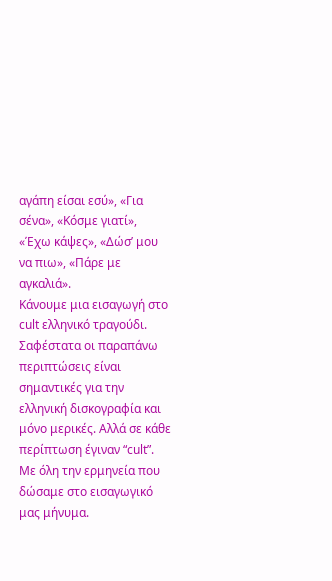αγάπη είσαι εσύ», «Για σένα», «Κόσμε γιατί», «Έχω κάψες», «Δώσ’ μου να πιω», «Πάρε με αγκαλιά».
Κάνουμε μια εισαγωγή στο cult ελληνικό τραγούδι. Σαφέστατα οι παραπάνω περιπτώσεις είναι σημαντικές για την ελληνική δισκογραφία και μόνο μερικές. Αλλά σε κάθε περίπτωση έγιναν “cult”. Με όλη την ερμηνεία που δώσαμε στο εισαγωγικό μας μήνυμα.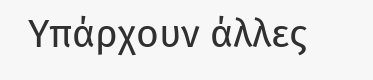Υπάρχουν άλλες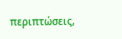περιπτώσεις,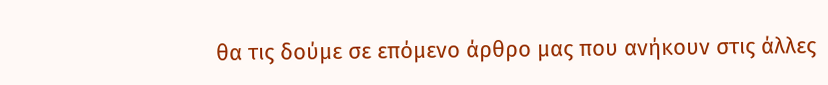θα τις δούμε σε επόμενο άρθρο μας που ανήκουν στις άλλες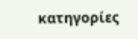κατηγορίες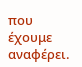που έχουμε αναφέρει.